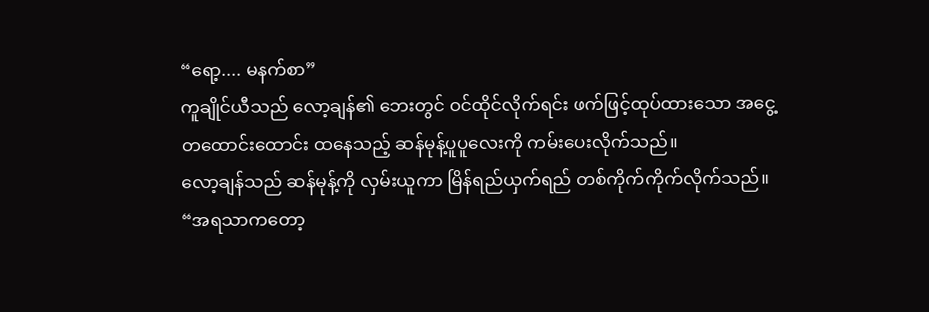“ရော့.... မနက်စာ”
ကူချိုင်ယီသည် လော့ချန်၏ ဘေးတွင် ဝင်ထိုင်လိုက်ရင်း ဖက်ဖြင့်ထုပ်ထားသော အငွေ့တထောင်းထောင်း ထနေသည့် ဆန်မုန့်ပူပူလေးကို ကမ်းပေးလိုက်သည်။
လော့ချန်သည် ဆန်မုန့်ကို လှမ်းယူကာ မြိန်ရည်ယှက်ရည် တစ်ကိုက်ကိုက်လိုက်သည်။
“အရသာကတော့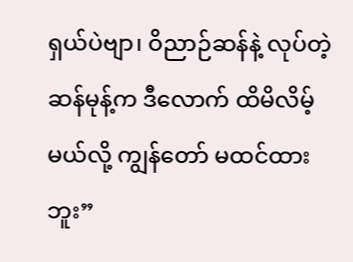ရှယ်ပဲဗျာ၊ ဝိညာဉ်ဆန်နဲ့ လုပ်တဲ့ ဆန်မုန့်က ဒီလောက် ထိမိလိမ့်မယ်လို့ ကျွန်တော် မထင်ထားဘူး”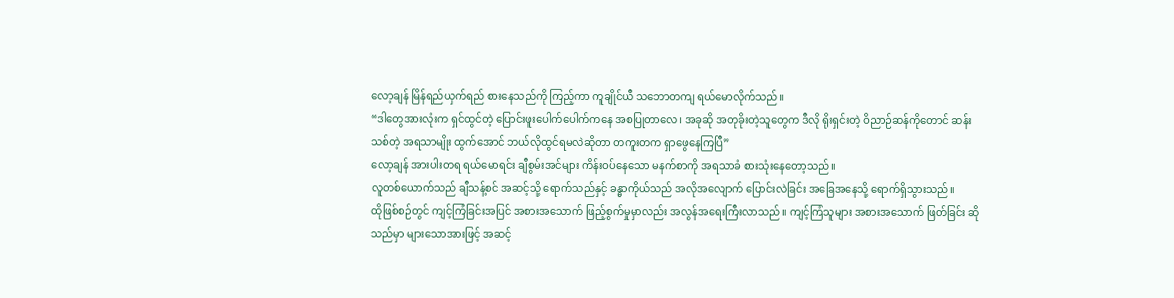လော့ချန် မြိန်ရည်ယှက်ရည် စားနေသည်ကို ကြည့်ကာ ကူချိုင်ယီ သဘောတကျ ရယ်မောလိုက်သည်။
“ဒါတွေအားလုံးက ရှင်ထွင်တဲ့ ပြောင်းဖူးပေါက်ပေါက်ကနေ အစပြုတာလေ၊ အခုဆို အတုခိုးတဲ့သူတွေက ဒီလို ရိုးရှင်းတဲ့ ဝိညာဉ်ဆန်ကိုတောင် ဆန်းသစ်တဲ့ အရသာမျိုး ထွက်အောင် ဘယ်လိုထွင်ရမလဲဆိုတာ တကူးတက ရှာဖွေနေကြပြီ”
လော့ချန် အားပါးတရ ရယ်မောရင်း ချီစွမ်းအင်များ ကိန်းဝပ်နေသော မနက်စာကို အရသာခံ စားသုံးနေတော့သည်။
လူတစ်ယောက်သည် ချီသန့်စင် အဆင့်သို့ ရောက်သည်နှင့် ခန္ဓာကိုယ်သည် အလိုအလျောက် ပြောင်းလဲခြင်း အခြေအနေသို့ ရောက်ရှိသွားသည်။
ထိုဖြစ်စဉ်တွင် ကျင့်ကြံခြင်းအပြင် အစားအသောက် ဖြည့်စွက်မှုမှာလည်း အလွန်အရေးကြီးလာသည်။ ကျင့်ကြံသူများ အစားအသောက် ဖြတ်ခြင်း ဆိုသည်မှာ များသောအားဖြင့် အဆင့်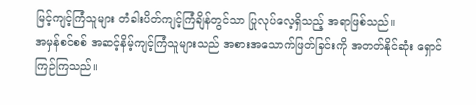မြင့်ကျင့်ကြံသူများ တံခါးပိတ်ကျင့်ကြံချိန်တွင်သာ ပြုလုပ်လေ့ရှိသည့် အရာဖြစ်သည်။
အမှန်စင်စစ် အဆင့်နိမ့်ကျင့်ကြံသူများသည် အစားအသောက်ဖြတ်ခြင်းကို အတတ်နိုင်ဆုံး ရှောင်ကြဉ်ကြသည်။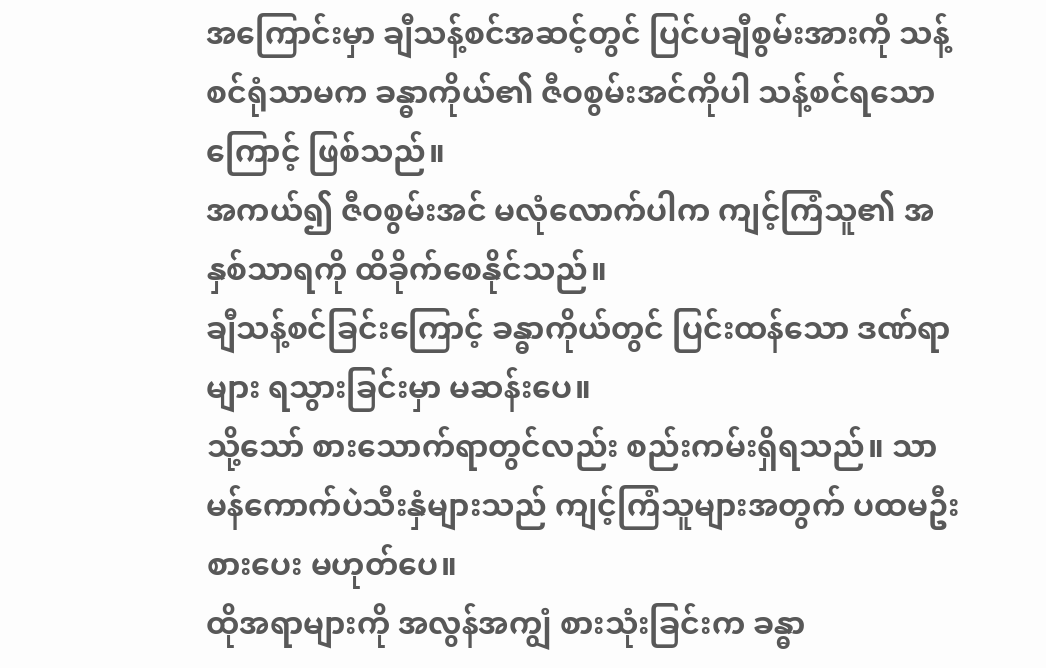အကြောင်းမှာ ချီသန့်စင်အဆင့်တွင် ပြင်ပချီစွမ်းအားကို သန့်စင်ရုံသာမက ခန္ဓာကိုယ်၏ ဇီဝစွမ်းအင်ကိုပါ သန့်စင်ရသောကြောင့် ဖြစ်သည်။
အကယ်၍ ဇီဝစွမ်းအင် မလုံလောက်ပါက ကျင့်ကြံသူ၏ အနှစ်သာရကို ထိခိုက်စေနိုင်သည်။
ချီသန့်စင်ခြင်းကြောင့် ခန္ဓာကိုယ်တွင် ပြင်းထန်သော ဒဏ်ရာများ ရသွားခြင်းမှာ မဆန်းပေ။
သို့သော် စားသောက်ရာတွင်လည်း စည်းကမ်းရှိရသည်။ သာမန်ကောက်ပဲသီးနှံများသည် ကျင့်ကြံသူများအတွက် ပထမဦးစားပေး မဟုတ်ပေ။
ထိုအရာများကို အလွန်အကျွံ စားသုံးခြင်းက ခန္ဓာ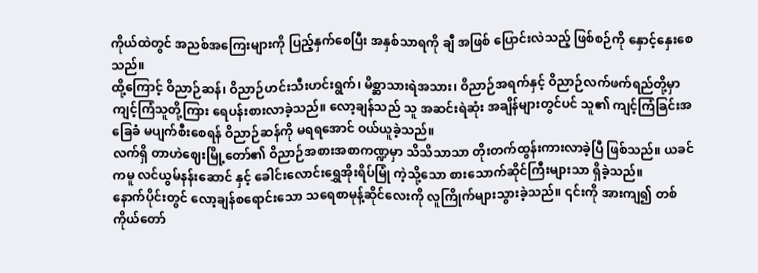ကိုယ်ထဲတွင် အညစ်အကြေးများကို ပြည့်နှက်စေပြီး အနှစ်သာရကို ချီ အဖြစ် ပြောင်းလဲသည့် ဖြစ်စဉ်ကို နှောင့်နှေးစေသည်။
ထို့ကြောင့် ဝိညာဉ်ဆန်၊ ဝိညာဉ်ဟင်းသီးဟင်းရွက်၊ မိစ္ဆာသားရဲအသား၊ ဝိညာဉ်အရက်နှင့် ဝိညာဉ်လက်ဖက်ရည်တို့မှာ ကျင့်ကြံသူတို့ကြား ရေပန်းစားလာခဲ့သည်။ လော့ချန်သည် သူ အဆင်းရဲဆုံး အချိန်များတွင်ပင် သူ၏ ကျင့်ကြံခြင်းအခြေခံ မပျက်စီးစေရန် ဝိညာဉ်ဆန်ကို မရရအောင် ဝယ်ယူခဲ့သည်။
လက်ရှိ တာဟဲဈေးမြို့တော်၏ ဝိညာဉ်အစားအစာကဏ္ဍမှာ သိသိသာသာ တိုးတက်ထွန်းကားလာခဲ့ပြီ ဖြစ်သည်။ ယခင်ကမူ လင်ယွမ်နန်းဆောင် နှင့် ခေါင်းလောင်းရွှေအိုးရိပ်မြုံ ကဲ့သို့သော စားသောက်ဆိုင်ကြီးများသာ ရှိခဲ့သည်။
နောက်ပိုင်းတွင် လော့ချန်စရောင်းသော သရေစာမုန့်ဆိုင်လေးကို လူကြိုက်များသွားခဲ့သည်။ ၎င်းကို အားကျ၍ တစ်ကိုယ်တော်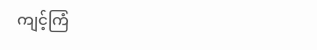ကျင့်ကြံ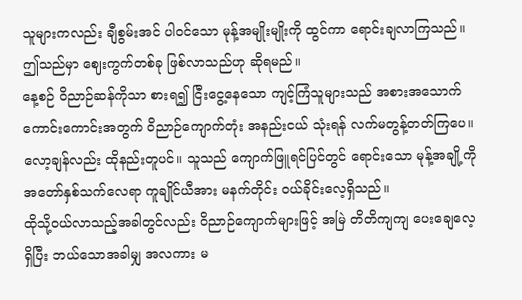သူများကလည်း ချီစွမ်းအင် ပါဝင်သော မုန့်အမျိုးမျိုးကို ထွင်ကာ ရောင်းချလာကြသည်။
ဤသည်မှာ ဈေးကွက်တစ်ခု ဖြစ်လာသည်ဟု ဆိုရမည်။
နေ့စဉ် ဝိညာဉ်ဆန်ကိုသာ စားရ၍ ငြီးငွေ့နေသော ကျင့်ကြံသူများသည် အစားအသောက် ကောင်းကောင်းအတွက် ဝိညာဉ်ကျောက်တုံး အနည်းငယ် သုံးရန် လက်မတွန့်တတ်ကြပေ။
လော့ချန်လည်း ထိုနည်းတူပင်။ သူသည် ကျောက်ဖြူရင်ပြင်တွင် ရောင်းသော မုန့်အချို့ကို အတော်နှစ်သက်လေရာ ကူချိုင်ယီအား မနက်တိုင်း ဝယ်ခိုင်းလေ့ရှိသည်။
ထိုသို့ဝယ်လာသည့်အခါတွင်လည်း ဝိညာဉ်ကျောက်များဖြင့် အမြဲ တိတိကျကျ ပေးချေလေ့ရှိပြီး ဘယ်သောအခါမျှ အလကား မ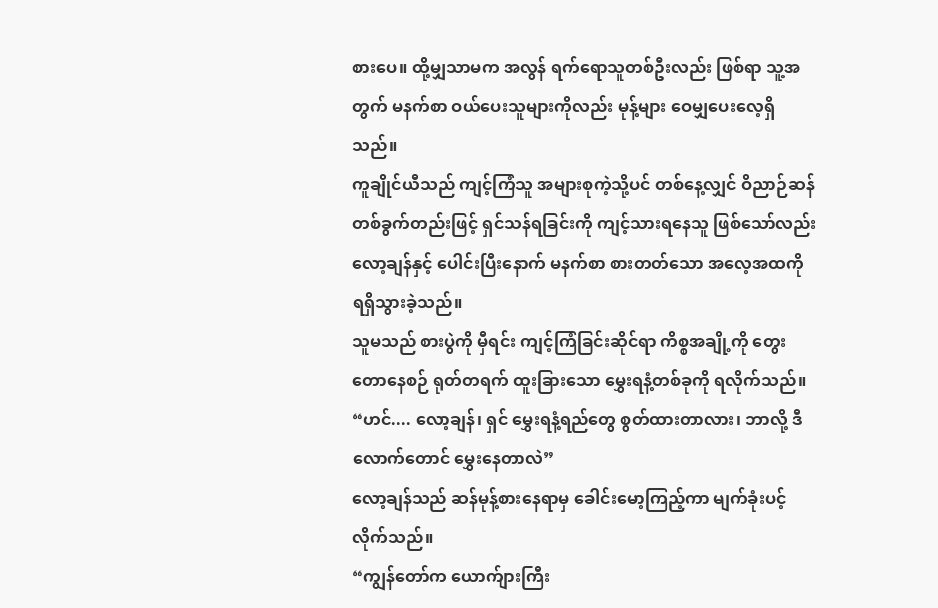စားပေ။ ထို့မျှသာမက အလွန် ရက်ရောသူတစ်ဦးလည်း ဖြစ်ရာ သူ့အတွက် မနက်စာ ဝယ်ပေးသူများကိုလည်း မုန့်များ ဝေမျှပေးလေ့ရှိသည်။
ကူချိုင်ယီသည် ကျင့်ကြံသူ အများစုကဲ့သို့ပင် တစ်နေ့လျှင် ဝိညာဉ်ဆန် တစ်ခွက်တည်းဖြင့် ရှင်သန်ရခြင်းကို ကျင့်သားရနေသူ ဖြစ်သော်လည်း လော့ချန်နှင့် ပေါင်းပြီးနောက် မနက်စာ စားတတ်သော အလေ့အထကို ရရှိသွားခဲ့သည်။
သူမသည် စားပွဲကို မှီရင်း ကျင့်ကြံခြင်းဆိုင်ရာ ကိစ္စအချို့ကို တွေးတောနေစဉ် ရုတ်တရက် ထူးခြားသော မွှေးရနံ့တစ်ခုကို ရလိုက်သည်။
“ဟင်.... လော့ချန်၊ ရှင် မွှေးရနံ့ရည်တွေ စွတ်ထားတာလား၊ ဘာလို့ ဒီလောက်တောင် မွှေးနေတာလဲ”
လော့ချန်သည် ဆန်မုန့်စားနေရာမှ ခေါင်းမော့ကြည့်ကာ မျက်ခုံးပင့်လိုက်သည်။
“ကျွန်တော်က ယောက်ျားကြီး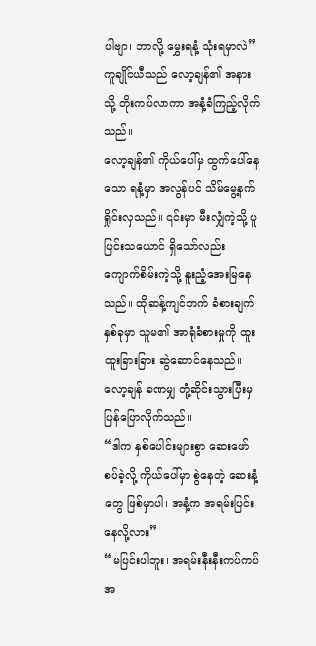ပါဗျာ၊ ဘာလို့ မွှေးရနံ့ သုံးရမှာလဲ”
ကူချိုင်ယီသည် လော့ချန်၏ အနားသို့ တိုးကပ်လာကာ အနံ့ခံကြည့်လိုက်သည်။
လော့ချန်၏ ကိုယ်ပေါ်မှ ထွက်ပေါ်နေသော ရနံ့မှာ အလွန်ပင် သိမ်မွေ့နက်ရှိုင်းလှသည်။ ၎င်းမှာ မီးလျှံကဲ့သို့ ပူပြင်းသယောင် ရှိသော်လည်း ကျောက်စိမ်းကဲ့သို့ နူးညံ့အေးမြနေသည်။ ထိုဆန့်ကျင်ဘက် ခံစားချက်နှစ်ခုမှာ သူမ၏ အာရုံခံစားမှုကို ထူးထူးခြားခြား ဆွဲဆောင်နေသည်။
လော့ချန် ခဏမျှ တုံ့ဆိုင်းသွားပြီးမှ ပြန်ပြောလိုက်သည်။
“ဒါက နှစ်ပေါင်းများစွာ ဆေးဖော်စပ်ခဲ့လို့ ကိုယ်ပေါ်မှာ စွဲနေတဲ့ ဆေးနံ့တွေ ဖြစ်မှာပါ၊ အနံ့က အရမ်းပြင်းနေလို့လား”
“မပြင်းပါဘူး၊ အရမ်းနီးနီးကပ်ကပ် အ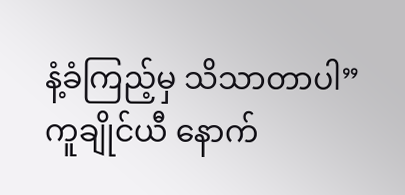နံ့ခံကြည့်မှ သိသာတာပါ”
ကူချိုင်ယီ နောက်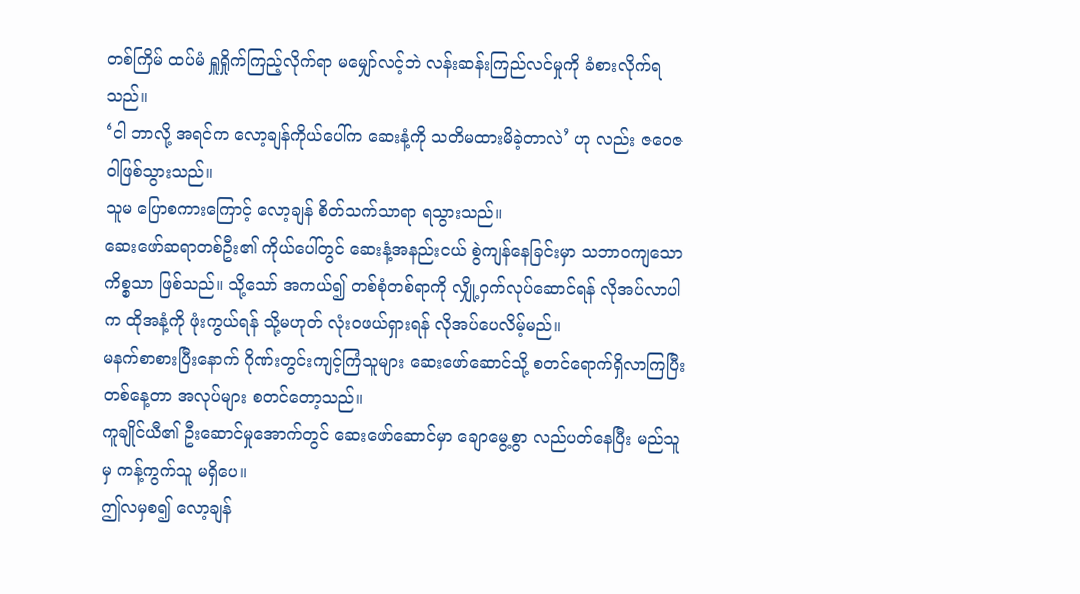တစ်ကြိမ် ထပ်မံ ရှူရှိုက်ကြည့်လိုက်ရာ မမျှော်လင့်ဘဲ လန်းဆန်းကြည်လင်မှုကို ခံစားလိုက်ရသည်။
‘ငါ ဘာလို့ အရင်က လော့ချန်ကိုယ်ပေါ်က ဆေးနံ့ကို သတိမထားမိခဲ့တာလဲ’ ဟု လည်း ဇဝေဇဝါဖြစ်သွားသည်။
သူမ ပြောစကားကြောင့် လော့ချန် စိတ်သက်သာရာ ရသွားသည်။
ဆေးဖော်ဆရာတစ်ဦး၏ ကိုယ်ပေါ်တွင် ဆေးနံ့အနည်းငယ် စွဲကျန်နေခြင်းမှာ သဘာဝကျသော ကိစ္စသာ ဖြစ်သည်။ သို့သော် အကယ်၍ တစ်စုံတစ်ရာကို လျှို့ဝှက်လုပ်ဆောင်ရန် လိုအပ်လာပါက ထိုအနံ့ကို ဖုံးကွယ်ရန် သို့မဟုတ် လုံးဝဖယ်ရှားရန် လိုအပ်ပေလိမ့်မည်။
မနက်စာစားပြီးနောက် ဂိုဏ်းတွင်းကျင့်ကြံသူများ ဆေးဖော်ဆောင်သို့ စတင်ရောက်ရှိလာကြပြီး တစ်နေ့တာ အလုပ်များ စတင်တော့သည်။
ကူချိုင်ယီ၏ ဦးဆောင်မှုအောက်တွင် ဆေးဖော်ဆောင်မှာ ချောမွေ့စွာ လည်ပတ်နေပြီး မည်သူမှ ကန့်ကွက်သူ မရှိပေ။
ဤလမှစ၍ လော့ချန်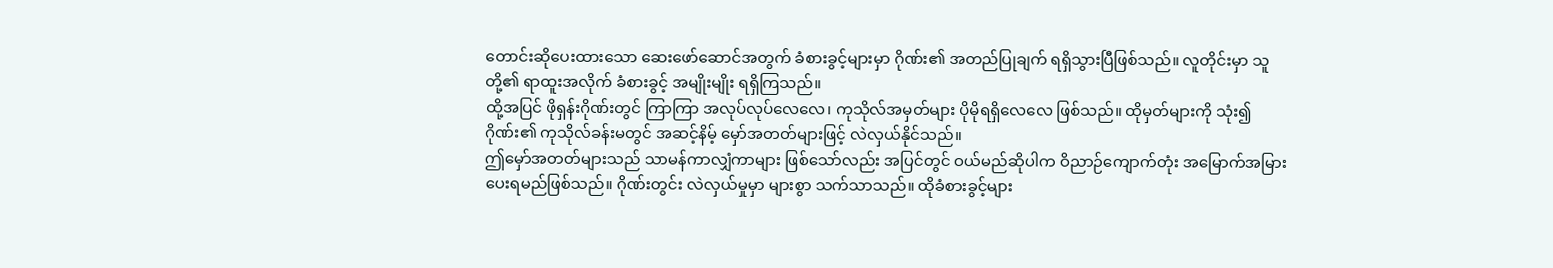တောင်းဆိုပေးထားသော ဆေးဖော်ဆောင်အတွက် ခံစားခွင့်များမှာ ဂိုဏ်း၏ အတည်ပြုချက် ရရှိသွားပြီဖြစ်သည်။ လူတိုင်းမှာ သူတို့၏ ရာထူးအလိုက် ခံစားခွင့် အမျိုးမျိုး ရရှိကြသည်။
ထို့အပြင် ဖိုရှန်းဂိုဏ်းတွင် ကြာကြာ အလုပ်လုပ်လေလေ၊ ကုသိုလ်အမှတ်များ ပိုမိုရရှိလေလေ ဖြစ်သည်။ ထိုမှတ်များကို သုံး၍ ဂိုဏ်း၏ ကုသိုလ်ခန်းမတွင် အဆင့်နိမ့် မှော်အတတ်များဖြင့် လဲလှယ်နိုင်သည်။
ဤမှော်အတတ်များသည် သာမန်ကာလျှံကာများ ဖြစ်သော်လည်း အပြင်တွင် ဝယ်မည်ဆိုပါက ဝိညာဉ်ကျောက်တုံး အမြောက်အမြား ပေးရမည်ဖြစ်သည်။ ဂိုဏ်းတွင်း လဲလှယ်မှုမှာ များစွာ သက်သာသည်။ ထိုခံစားခွင့်များ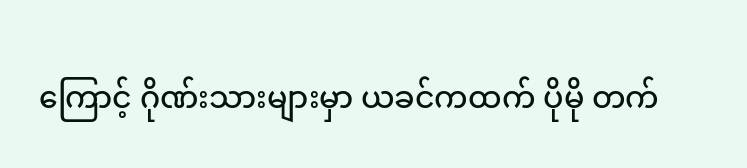ကြောင့် ဂိုဏ်းသားများမှာ ယခင်ကထက် ပိုမို တက်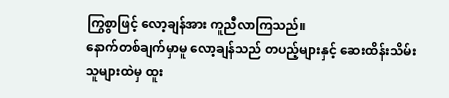ကြွစွာဖြင့် လော့ချန်အား ကူညီလာကြသည်။
နောက်တစ်ချက်မှာမူ လော့ချန်သည် တပည့်များနှင့် ဆေးထိန်းသိမ်းသူများထဲမှ ထူး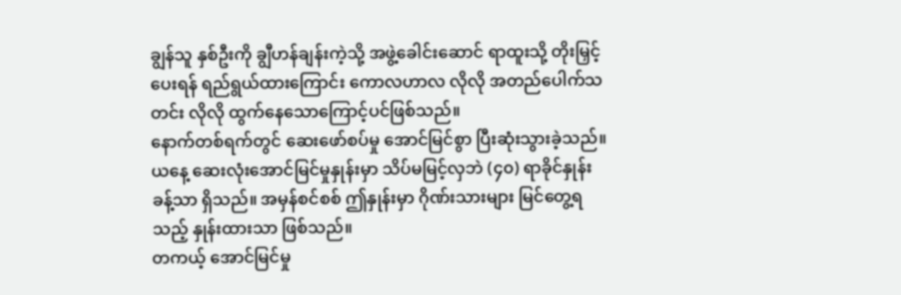ချွန်သူ နှစ်ဦးကို ချွီဟန်ချန်းကဲ့သို့ အဖွဲ့ခေါင်းဆောင် ရာထူးသို့ တိုးမြှင့်ပေးရန် ရည်ရွယ်ထားကြောင်း ကောလဟာလ လိုလို အတည်ပေါက်သတင်း လိုလို ထွက်နေသောကြောင့်ပင်ဖြစ်သည်။
နောက်တစ်ရက်တွင် ဆေးဖော်စပ်မှု အောင်မြင်စွာ ပြီးဆုံးသွားခဲ့သည်။
ယနေ့ ဆေးလုံးအောင်မြင်မှုနှုန်းမှာ သိပ်မမြင့်လှဘဲ (၄၀) ရာခိုင်နှုန်းခန့်သာ ရှိသည်။ အမှန်စင်စစ် ဤနှုန်းမှာ ဂိုဏ်းသားများ မြင်တွေ့ရသည့် နှုန်းထားသာ ဖြစ်သည်။
တကယ့် အောင်မြင်မှု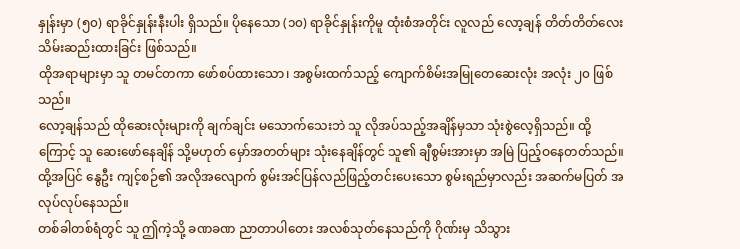နှုန်းမှာ (၅၀) ရာခိုင်နှုန်းနီးပါး ရှိသည်။ ပိုနေသော (၁၀) ရာခိုင်နှုန်းကိုမူ ထုံးစံအတိုင်း လူလည် လော့ချန် တိတ်တိတ်လေး သိမ်းဆည်းထားခြင်း ဖြစ်သည်။
ထိုအရာများမှာ သူ တမင်တကာ ဖော်စပ်ထားသော၊ အစွမ်းထက်သည့် ကျောက်စိမ်းအမြုတေဆေးလုံး အလုံး ၂၀ ဖြစ်သည်။
လော့ချန်သည် ထိုဆေးလုံးများကို ချက်ချင်း မသောက်သေးဘဲ သူ လိုအပ်သည့်အချိန်မှသာ သုံးစွဲလေ့ရှိသည်။ ထို့ကြောင့် သူ ဆေးဖော်နေချိန် သို့မဟုတ် မှော်အတတ်များ သုံးနေချိန်တွင် သူ၏ ချီစွမ်းအားမှာ အမြဲ ပြည့်ဝနေတတ်သည်။ ထို့အပြင် နွေဦး ကျင့်စဉ်၏ အလိုအလျောက် စွမ်းအင်ပြန်လည်ဖြည့်တင်းပေးသော စွမ်းရည်မှာလည်း အဆက်မပြတ် အလုပ်လုပ်နေသည်။
တစ်ခါတစ်ရံတွင် သူ ဤကဲ့သို့ ခဏခဏ ညာတာပါတေး အလစ်သုတ်နေသည်ကို ဂိုဏ်းမှ သိသွား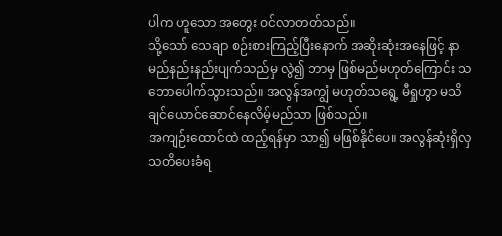ပါက ဟူသော အတွေး ဝင်လာတတ်သည်။
သို့သော် သေချာ စဉ်းစားကြည့်ပြီးနောက် အဆိုးဆုံးအနေဖြင့် နာမည်နည်းနည်းပျက်သည်မှ လွဲ၍ ဘာမှ ဖြစ်မည်မဟုတ်ကြောင်း သဘောပေါက်သွားသည်။ အလွန်အကျွံ မဟုတ်သရွေ့ မီရှုဟွာ မသိချင်ယောင်ဆောင်နေလိမ့်မည်သာ ဖြစ်သည်။
အကျဉ်းထောင်ထဲ ထည့်ရန်မှာ သာ၍ မဖြစ်နိုင်ပေ။ အလွန်ဆုံးရှိလှ သတိပေးခံရ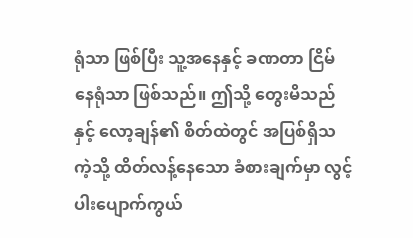ရုံသာ ဖြစ်ပြီး သူ့အနေနှင့် ခဏတာ ငြိမ်နေရုံသာ ဖြစ်သည်။ ဤသို့ တွေးမိသည်နှင့် လော့ချန်၏ စိတ်ထဲတွင် အပြစ်ရှိသကဲ့သို့ ထိတ်လန့်နေသော ခံစားချက်မှာ လွင့်ပါးပျောက်ကွယ်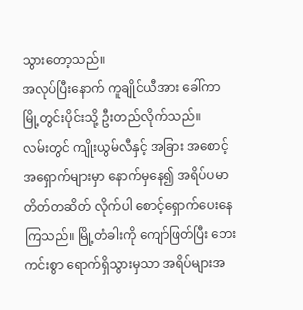သွားတော့သည်။
အလုပ်ပြီးနောက် ကူချိုင်ယီအား ခေါ်ကာ မြို့တွင်းပိုင်းသို့ ဦးတည်လိုက်သည်။
လမ်းတွင် ကျိုးယွမ်လီနှင့် အခြား အစောင့်အရှောက်များမှာ နောက်မှနေ၍ အရိပ်ပမာ တိတ်တဆိတ် လိုက်ပါ စောင့်ရှောက်ပေးနေကြသည်။ မြို့တံခါးကို ကျော်ဖြတ်ပြီး ဘေးကင်းစွာ ရောက်ရှိသွားမှသာ အရိပ်များအ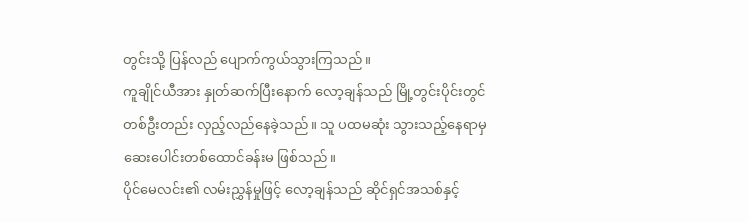တွင်းသို့ ပြန်လည် ပျောက်ကွယ်သွားကြသည်။
ကူချိုင်ယီအား နှုတ်ဆက်ပြီးနောက် လော့ချန်သည် မြို့တွင်းပိုင်းတွင် တစ်ဦးတည်း လှည့်လည်နေခဲ့သည်။ သူ ပထမဆုံး သွားသည့်နေရာမှ ဆေးပေါင်းတစ်ထောင်ခန်းမ ဖြစ်သည်။
ပိုင်မေလင်း၏ လမ်းညွှန်မှုဖြင့် လော့ချန်သည် ဆိုင်ရှင်အသစ်နှင့်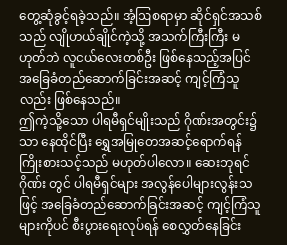တွေ့ဆုံခွင့်ရခဲ့သည်။ အံ့ဩစရာမှာ ဆိုင်ရှင်အသစ်သည် လျိုဟယ်ချိုင်ကဲ့သို့ အသက်ကြီးကြီး မဟုတ်ဘဲ လူငယ်လေးတစ်ဦး ဖြစ်နေသည့်အပြင် အခြေခံတည်ဆောက်ခြင်းအဆင့် ကျင့်ကြံသူလည်း ဖြစ်နေသည်။
ဤကဲ့သို့သော ပါရမီရှင်မျိုးသည် ဂိုဏ်းအတွင်း၌သာ နေထိုင်ပြီး ရွှေအမြုတေအဆင့်ရောက်ရန် ကြိုးစားသင့်သည် မဟုတ်ပါလော။ ဆေးဘုရင်ဂိုဏ်း တွင် ပါရမီရှင်များ အလွန်ပေါများလွန်းသဖြင့် အခြေခံတည်ဆောက်ခြင်းအဆင့် ကျင့်ကြံသူများကိုပင် စီးပွားရေးလုပ်ရန် စေလွှတ်နေခြင်း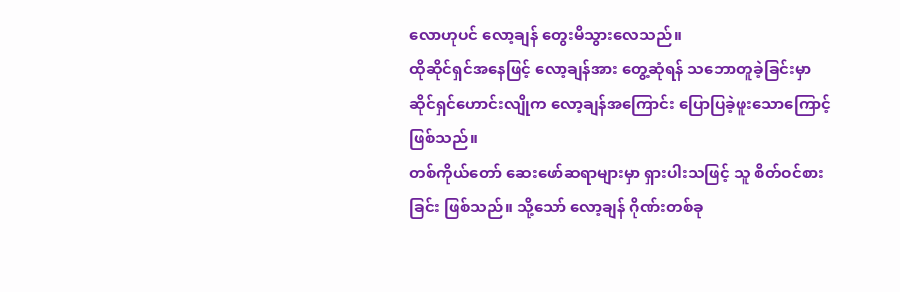လောဟုပင် လော့ချန် တွေးမိသွားလေသည်။
ထိုဆိုင်ရှင်အနေဖြင့် လော့ချန်အား တွေ့ဆုံရန် သဘောတူခဲ့ခြင်းမှာ ဆိုင်ရှင်ဟောင်းလျိုက လော့ချန်အကြောင်း ပြောပြခဲ့ဖူးသောကြောင့် ဖြစ်သည်။
တစ်ကိုယ်တော် ဆေးဖော်ဆရာများမှာ ရှားပါးသဖြင့် သူ စိတ်ဝင်စားခြင်း ဖြစ်သည်။ သို့သော် လော့ချန် ဂိုဏ်းတစ်ခု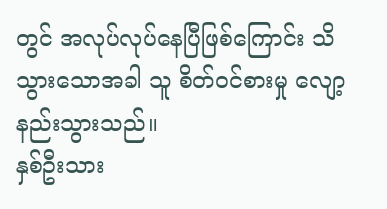တွင် အလုပ်လုပ်နေပြီဖြစ်ကြောင်း သိသွားသောအခါ သူ စိတ်ဝင်စားမှု လျော့နည်းသွားသည်။
နှစ်ဦးသား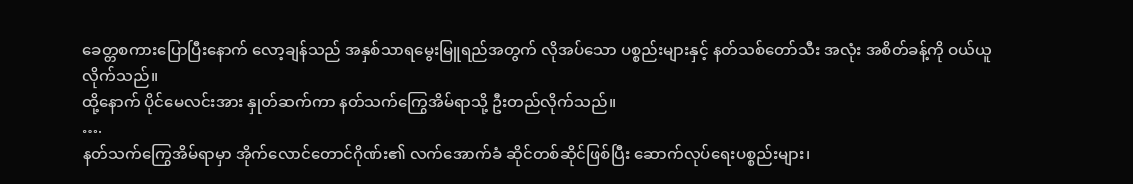ခေတ္တစကားပြောပြီးနောက် လော့ချန်သည် အနှစ်သာရမွေးမြူရည်အတွက် လိုအပ်သော ပစ္စည်းများနှင့် နတ်သစ်တော်သီး အလုံး အစိတ်ခန့်ကို ဝယ်ယူလိုက်သည်။
ထို့နောက် ပိုင်မေလင်းအား နှုတ်ဆက်ကာ နတ်သက်ကြွေအိမ်ရာသို့ ဦးတည်လိုက်သည်။
….
နတ်သက်ကြွေအိမ်ရာမှာ အိုက်လောင်တောင်ဂိုဏ်း၏ လက်အောက်ခံ ဆိုင်တစ်ဆိုင်ဖြစ်ပြီး ဆောက်လုပ်ရေးပစ္စည်းများ၊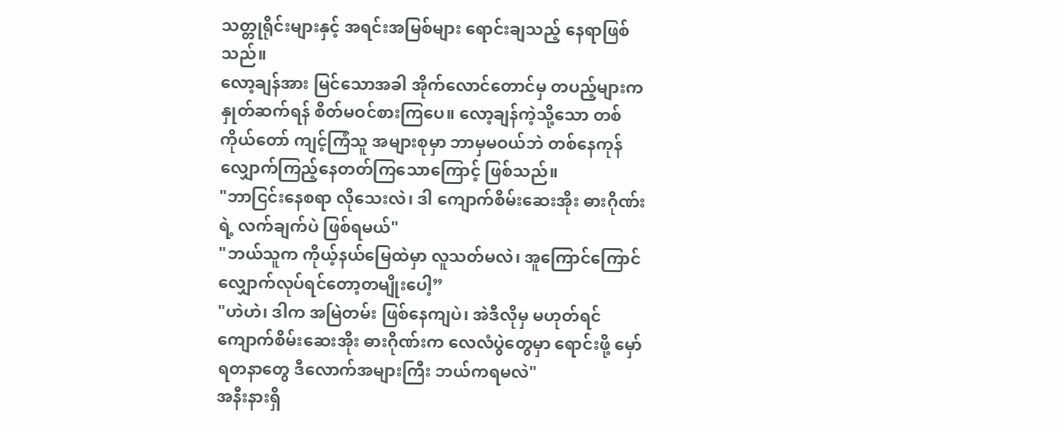သတ္တုရိုင်းများနှင့် အရင်းအမြစ်များ ရောင်းချသည့် နေရာဖြစ်သည်။
လော့ချန်အား မြင်သောအခါ အိုက်လောင်တောင်မှ တပည့်များက နှုတ်ဆက်ရန် စိတ်မဝင်စားကြပေ။ လော့ချန်ကဲ့သို့သော တစ်ကိုယ်တော် ကျင့်ကြံသူ အများစုမှာ ဘာမှမဝယ်ဘဲ တစ်နေကုန် လျှောက်ကြည့်နေတတ်ကြသောကြောင့် ဖြစ်သည်။
"ဘာငြင်းနေစရာ လိုသေးလဲ၊ ဒါ ကျောက်စိမ်းဆေးအိုး ဓားဂိုဏ်း ရဲ့ လက်ချက်ပဲ ဖြစ်ရမယ်"
"ဘယ်သူက ကိုယ့်နယ်မြေထဲမှာ လူသတ်မလဲ၊ အူကြောင်ကြောင် လျှောက်လုပ်ရင်တော့တမျိုးပေါ့”
"ဟဲဟဲ၊ ဒါက အမြဲတမ်း ဖြစ်နေကျပဲ၊ အဲဒီလိုမှ မဟုတ်ရင် ကျောက်စိမ်းဆေးအိုး ဓားဂိုဏ်းက လေလံပွဲတွေမှာ ရောင်းဖို့ မှော်ရတနာတွေ ဒီလောက်အများကြီး ဘယ်ကရမလဲ"
အနီးနားရှိ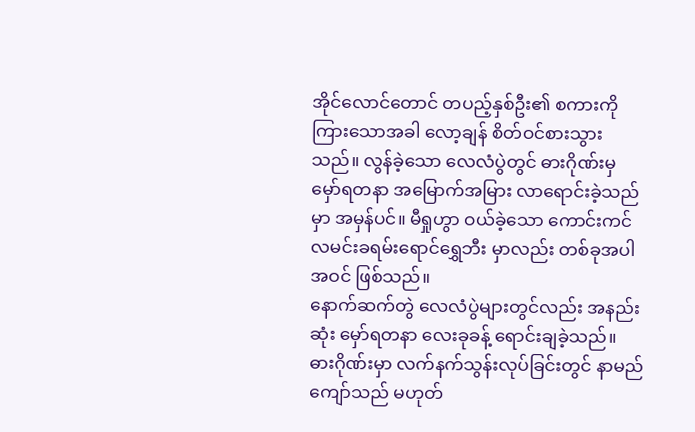အိုင်လောင်တောင် တပည့်နှစ်ဦး၏ စကားကို ကြားသောအခါ လော့ချန် စိတ်ဝင်စားသွားသည်။ လွန်ခဲ့သော လေလံပွဲတွင် ဓားဂိုဏ်းမှ မှော်ရတနာ အမြောက်အမြား လာရောင်းခဲ့သည်မှာ အမှန်ပင်။ မီရှုဟွာ ဝယ်ခဲ့သော ကောင်းကင်လမင်းခရမ်းရောင်ရွှေဘီး မှာလည်း တစ်ခုအပါအဝင် ဖြစ်သည်။
နောက်ဆက်တွဲ လေလံပွဲများတွင်လည်း အနည်းဆုံး မှော်ရတနာ လေးခုခန့် ရောင်းချခဲ့သည်။
ဓားဂိုဏ်းမှာ လက်နက်သွန်းလုပ်ခြင်းတွင် နာမည်ကျော်သည် မဟုတ်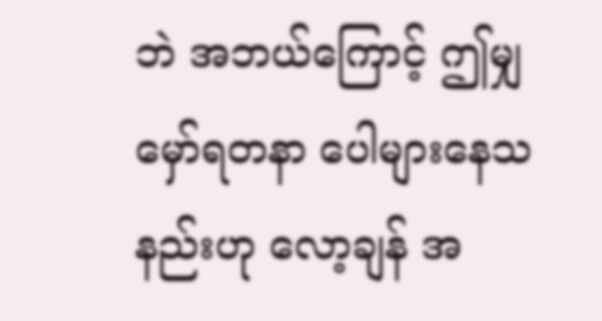ဘဲ အဘယ်ကြောင့် ဤမျှ မှော်ရတနာ ပေါများနေသနည်းဟု လော့ချန် အ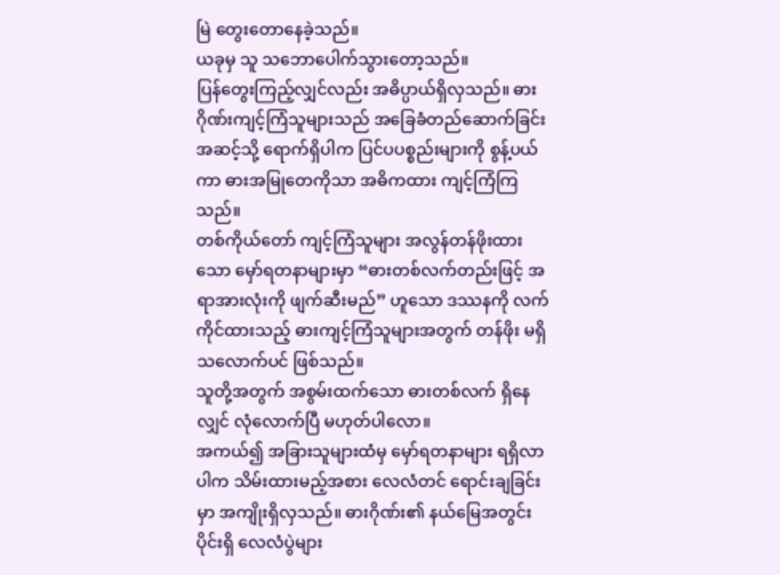မြဲ တွေးတောနေခဲ့သည်။
ယခုမှ သူ သဘောပေါက်သွားတော့သည်။
ပြန်တွေးကြည့်လျှင်လည်း အဓိပ္ပာယ်ရှိလှသည်။ ဓားဂိုဏ်းကျင့်ကြံသူများသည် အခြေခံတည်ဆောက်ခြင်းအဆင့်သို့ ရောက်ရှိပါက ပြင်ပပစ္စည်းများကို စွန့်ပယ်ကာ ဓားအမြုတေကိုသာ အဓိကထား ကျင့်ကြံကြသည်။
တစ်ကိုယ်တော် ကျင့်ကြံသူများ အလွန်တန်ဖိုးထားသော မှော်ရတနာများမှာ “ဓားတစ်လက်တည်းဖြင့် အရာအားလုံးကို ဖျက်ဆီးမည်” ဟူသော ဒဿနကို လက်ကိုင်ထားသည့် ဓားကျင့်ကြံသူများအတွက် တန်ဖိုး မရှိသလောက်ပင် ဖြစ်သည်။
သူတို့အတွက် အစွမ်းထက်သော ဓားတစ်လက် ရှိနေလျှင် လုံလောက်ပြီ မဟုတ်ပါလော။
အကယ်၍ အခြားသူများထံမှ မှော်ရတနာများ ရရှိလာပါက သိမ်းထားမည့်အစား လေလံတင် ရောင်းချခြင်းမှာ အကျိုးရှိလှသည်။ ဓားဂိုဏ်း၏ နယ်မြေအတွင်းပိုင်းရှိ လေလံပွဲများ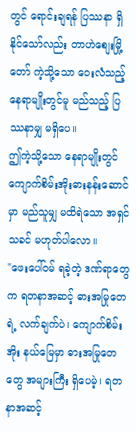တွင် ရောင်းချရန် ပြဿနာ ရှိနိုင်သော်လည်း တာဟဲစျေးမြို့တော် ကဲ့သို့သော ဝေးလံသည့် နေရာမျိုးတွင်မူ မည်သည့် ပြဿနာမျှ မရှိပေ။
ဤကဲ့သို့သော နေရာမျိုးတွင် ကျောက်စိမ်းအိုးဓားနန်းဆောင်မှာ မည်သူမျှ မထိရဲသော အရှင်သခင် မဟုတ်ပါလော။
"ဖေးပေါ်ဝမ် ရခဲ့တဲ့ ဒဏ်ရာတွေက ရတနာအဆင့် ဓားအမြုတေရဲ့ လက်ချက်ပဲ၊ ကျောက်စိမ်းအိုး နယ်မြေမှာ ဓားအမြုတေတွေ အများကြီး ရှိပေမဲ့၊ ရတနာအဆင့်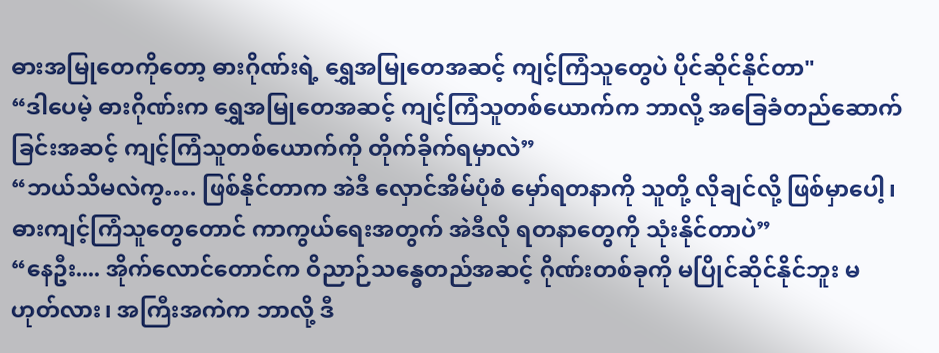ဓားအမြုတေကိုတော့ ဓားဂိုဏ်းရဲ့ ရွှေအမြုတေအဆင့် ကျင့်ကြံသူတွေပဲ ပိုင်ဆိုင်နိုင်တာ"
“ဒါပေမဲ့ ဓားဂိုဏ်းက ရွှေအမြုတေအဆင့် ကျင့်ကြံသူတစ်ယောက်က ဘာလို့ အခြေခံတည်ဆောက်ခြင်းအဆင့် ကျင့်ကြံသူတစ်ယောက်ကို တိုက်ခိုက်ရမှာလဲ”
“ဘယ်သိမလဲကွ…. ဖြစ်နိုင်တာက အဲဒီ လှောင်အိမ်ပုံစံ မှော်ရတနာကို သူတို့ လိုချင်လို့ ဖြစ်မှာပေါ့၊ ဓားကျင့်ကြံသူတွေတောင် ကာကွယ်ရေးအတွက် အဲဒီလို ရတနာတွေကို သုံးနိုင်တာပဲ”
“နေဦး.... အိုက်လောင်တောင်က ဝိညာဉ်သန္ဓေတည်အဆင့် ဂိုဏ်းတစ်ခုကို မပြိုင်ဆိုင်နိုင်ဘူး မဟုတ်လား၊ အကြီးအကဲက ဘာလို့ ဒီ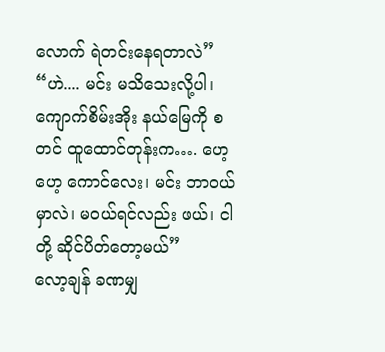လောက် ရဲတင်းနေရတာလဲ”
“ဟဲ.... မင်း မသိသေးလို့ပါ၊ ကျောက်စိမ်းအိုး နယ်မြေကို စတင် ထူထောင်တုန်းက…. ဟေ့ ဟေ့ ကောင်လေး၊ မင်း ဘာဝယ်မှာလဲ၊ မဝယ်ရင်လည်း ဖယ်၊ ငါတို့ ဆိုင်ပိတ်တော့မယ်”
လော့ချန် ခဏမျှ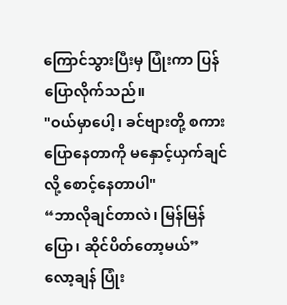ကြောင်သွားပြီးမှ ပြုံးကာ ပြန်ပြောလိုက်သည်။
"ဝယ်မှာပေါ့၊ ခင်ဗျားတို့ စကားပြောနေတာကို မနှောင့်ယှက်ချင်လို့ စောင့်နေတာပါ"
“ဘာလိုချင်တာလဲ၊ မြန်မြန်ပြော၊ ဆိုင်ပိတ်တော့မယ်”
လော့ချန် ပြုံး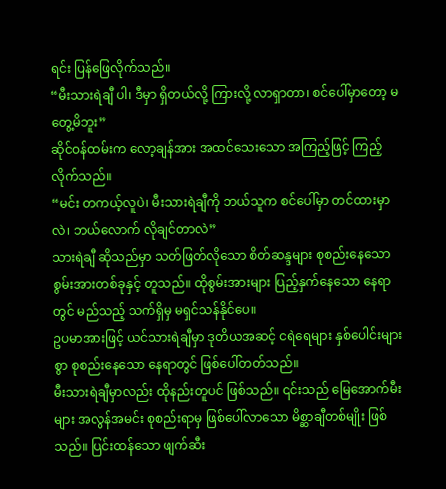ရင်း ပြန်ဖြေလိုက်သည်။
“မီးသားရဲချီ ပါ၊ ဒီမှာ ရှိတယ်လို့ ကြားလို့ လာရှာတာ၊ စင်ပေါ်မှာတော့ မတွေ့မိဘူး”
ဆိုင်ဝန်ထမ်းက လော့ချန်အား အထင်သေးသော အကြည့်ဖြင့် ကြည့်လိုက်သည်။
“မင်း တကယ့်လူပဲ၊ မီးသားရဲချီကို ဘယ်သူက စင်ပေါ်မှာ တင်ထားမှာလဲ၊ ဘယ်လောက် လိုချင်တာလဲ”
သားရဲချီ ဆိုသည်မှာ သတ်ဖြတ်လိုသော စိတ်ဆန္ဒများ စုစည်းနေသော စွမ်းအားတစ်ခုနှင့် တူသည်။ ထိုစွမ်းအားများ ပြည့်နှက်နေသော နေရာတွင် မည်သည့် သက်ရှိမှ မရှင်သန်နိုင်ပေ။
ဥပမာအားဖြင့် ယင်သားရဲချီမှာ ဒုတိယအဆင့် ငရဲရေများ နှစ်ပေါင်းများစွာ စုစည်းနေသော နေရာတွင် ဖြစ်ပေါ်တတ်သည်။
မီးသားရဲချီမှာလည်း ထိုနည်းတူပင် ဖြစ်သည်။ ၎င်းသည် မြေအောက်မီးများ အလွန်အမင်း စုစည်းရာမှ ဖြစ်ပေါ်လာသော မိစ္ဆာချီတစ်မျိုး ဖြစ်သည်။ ပြင်းထန်သော ဖျက်ဆီး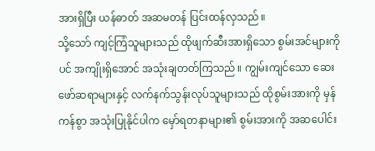အားရှိပြီး ယန်ဓာတ် အဆမတန် ပြင်းထန်လှသည်။
သို့သော် ကျင့်ကြံသူများသည် ထိုဖျက်ဆီးအားရှိသော စွမ်းအင်များကိုပင် အကျိုးရှိအောင် အသုံးချတတ်ကြသည်။ ကျွမ်းကျင်သော ဆေးဖော်ဆရာများနှင့် လက်နက်သွန်းလုပ်သူများသည် ထိုစွမ်းအားကို မှန်ကန်စွာ အသုံးပြုနိုင်ပါက မှော်ရတနာများ၏ စွမ်းအားကို အဆပေါင်း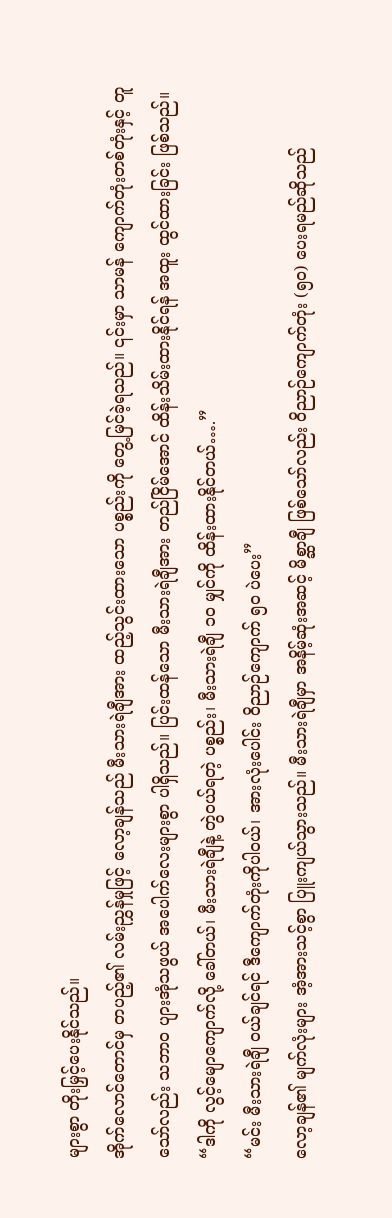များစွာ တိုးမြှင့်ပေးနိုင်သည်။
အိုက်လောင်တောင်မှ တပည့်၏ လမ်းညွှန်မှုဖြင့် လော့ချန်သည် မီးသားရဲချီအား ထည့်သွင်းထားသော ပစ္စည်းကို တွေ့မြင်ခဲ့ရသည်။ ၎င်းမှာ သာမန် ကျောက်တုံးတစ်တုံးနှင့် တူသော်လည်း သဘာဝ ပျားအုံသဖွယ် အပေါက်လေးများစွာ ပါရှိသည်။ ပြင်းထန်သော မီးသားရဲချီအား တည်ငြိမ်အောင် ထိန်းသိမ်းထားနိုင်ရန် အထူး ထွင်ထားခြင်း ဖြစ်သည်။
“ဒါကို လွင့်မျောကျောက်လို့ ခေါ်တယ်၊ မီးသားရဲချီနဲ့ တွဲဝယ်ရတဲ့ ပစ္စည်း၊ မီးသားရဲချီ ၁၀ မျှင်ကို ထိန်းထားနိုင်တယ်….”
“မင်း မီးသားရဲချီ ဝယ်ချင်ရင် ဒီကျောက်တုံးကိုပါဝယ်၊ အားလုံးပေါင်း ဝိညာဉ်ကျောက် ၅၀ ပဲပေး”
လော့ချန်၏ မျက်လုံးများ အံ့အားသင့်စွာ ပြူးကျယ်သွားသည်။ မီးသားရဲချီမှာ အနိမ့်ဆုံးအဆင့် မိစ္ဆာချီ ဖြစ်သော်လည်း ဝိညာဉ်ကျောက်တုံး (၅၀) ပေးရမည်ဆိုသည်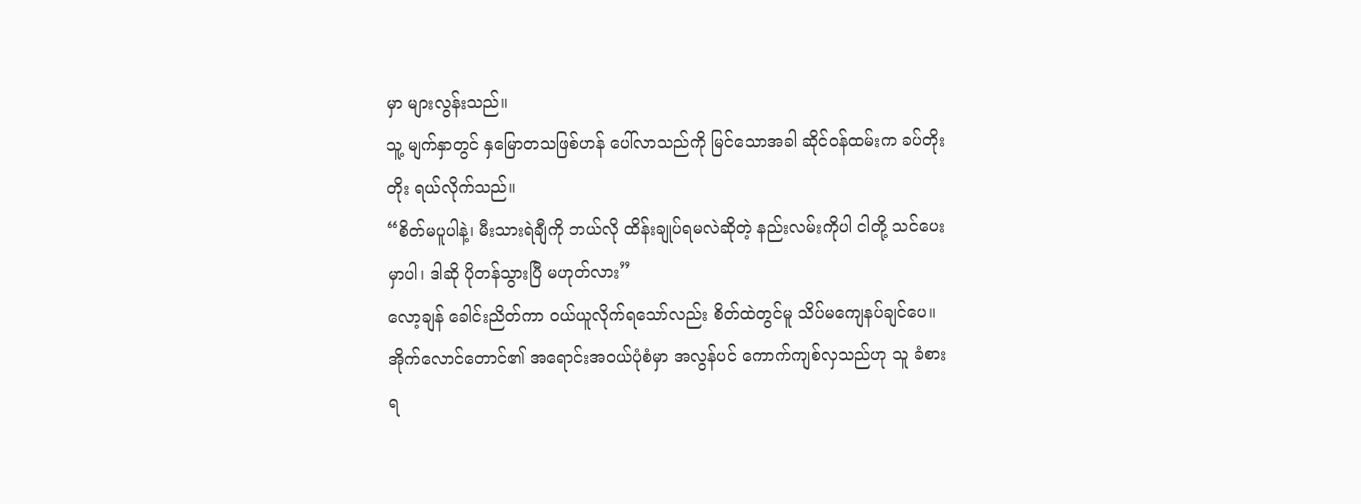မှာ များလွန်းသည်။
သူ့ မျက်နှာတွင် နှမြောတသဖြစ်ဟန် ပေါ်လာသည်ကို မြင်သောအခါ ဆိုင်ဝန်ထမ်းက ခပ်တိုးတိုး ရယ်လိုက်သည်။
“စိတ်မပူပါနဲ့၊ မီးသားရဲချီကို ဘယ်လို ထိန်းချုပ်ရမလဲဆိုတဲ့ နည်းလမ်းကိုပါ ငါတို့ သင်ပေးမှာပါ၊ ဒါဆို ပိုတန်သွားပြီ မဟုတ်လား”
လော့ချန် ခေါင်းညိတ်ကာ ဝယ်ယူလိုက်ရသော်လည်း စိတ်ထဲတွင်မူ သိပ်မကျေနပ်ချင်ပေ။
အိုက်လောင်တောင်၏ အရောင်းအဝယ်ပုံစံမှာ အလွန်ပင် ကောက်ကျစ်လှသည်ဟု သူ ခံစားရ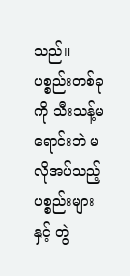သည်။ ပစ္စည်းတစ်ခုကို သီးသန့်မရောင်းဘဲ မလိုအပ်သည့် ပစ္စည်းများနှင့် တွဲ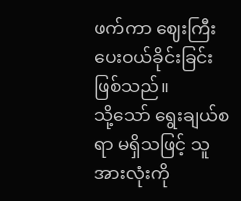ဖက်ကာ ဈေးကြီးပေးဝယ်ခိုင်းခြင်း ဖြစ်သည်။
သို့သော် ရွေးချယ်စရာ မရှိသဖြင့် သူ အားလုံးကို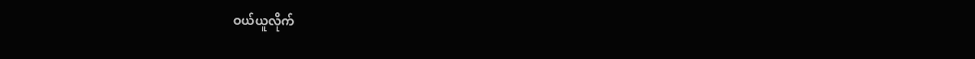ဝယ်ယူလိုက်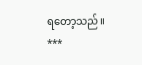ရတော့သည်။
***